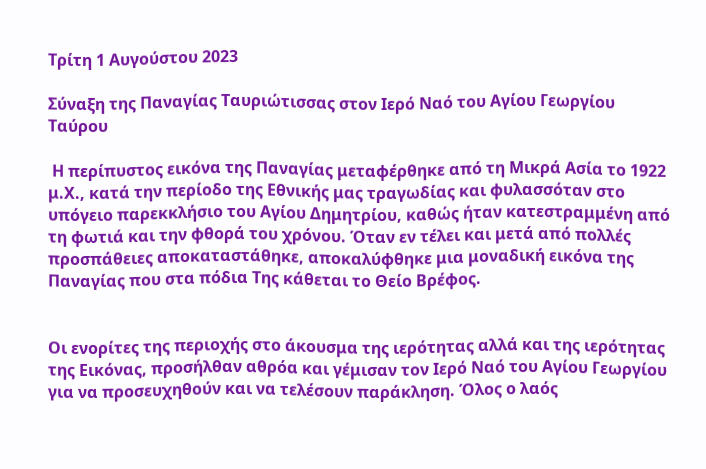Τρίτη 1 Αυγούστου 2023

Σύναξη της Παναγίας Ταυριώτισσας στον Ιερό Ναό του Αγίου Γεωργίου Ταύρου

 Η περίπυστος εικόνα της Παναγίας μεταφέρθηκε από τη Μικρά Ασία το 1922 μ.Χ., κατά την περίοδο της Εθνικής μας τραγωδίας και φυλασσόταν στο υπόγειο παρεκκλήσιο του Αγίου Δημητρίου, καθώς ήταν κατεστραμμένη από τη φωτιά και την φθορά του χρόνου. Όταν εν τέλει και μετά από πολλές προσπάθειες αποκαταστάθηκε, αποκαλύφθηκε μια μοναδική εικόνα της Παναγίας που στα πόδια Της κάθεται το Θείο Βρέφος.


Οι ενορίτες της περιοχής στο άκουσμα της ιερότητας αλλά και της ιερότητας της Εικόνας, προσήλθαν αθρόα και γέμισαν τον Ιερό Ναό του Αγίου Γεωργίου για να προσευχηθούν και να τελέσουν παράκληση. Όλος ο λαός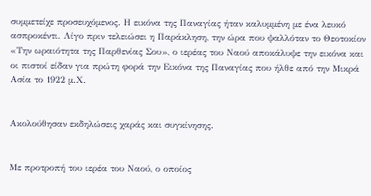συμμετείχε προσευχόμενος. Η εικόνα της Παναγίας ήταν καλυμμένη με ένα λευκό ασπροκέντι. Λίγο πριν τελειώσει η Παράκληση, την ώρα που ψαλλόταν το Θεοτοκίον «Την ωραιότητα της Παρθενίας Σου», ο ιερέας του Ναού αποκάλυψε την εικόνα και οι πιστοί είδαν για πρώτη φορά την Εικόνα της Παναγίας που ήλθε από την Μικρά Ασία το 1922 μ.Χ.


Ακολούθησαν εκδηλώσεις χαράς και συγκίνησης.


Με προτροπή του ιερέα του Ναού, ο οποίος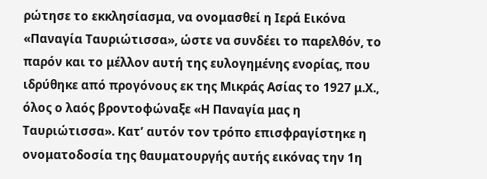ρώτησε το εκκλησίασμα, να ονομασθεί η Ιερά Εικόνα «Παναγία Ταυριώτισσα», ώστε να συνδέει το παρελθόν, το παρόν και το μέλλον αυτή της ευλογημένης ενορίας, που ιδρύθηκε από προγόνους εκ της Μικράς Ασίας το 1927 μ.Χ., όλος ο λαός βροντοφώναξε «Η Παναγία μας η Ταυριώτισσα». Κατ’ αυτόν τον τρόπο επισφραγίστηκε η ονοματοδοσία της θαυματουργής αυτής εικόνας την 1η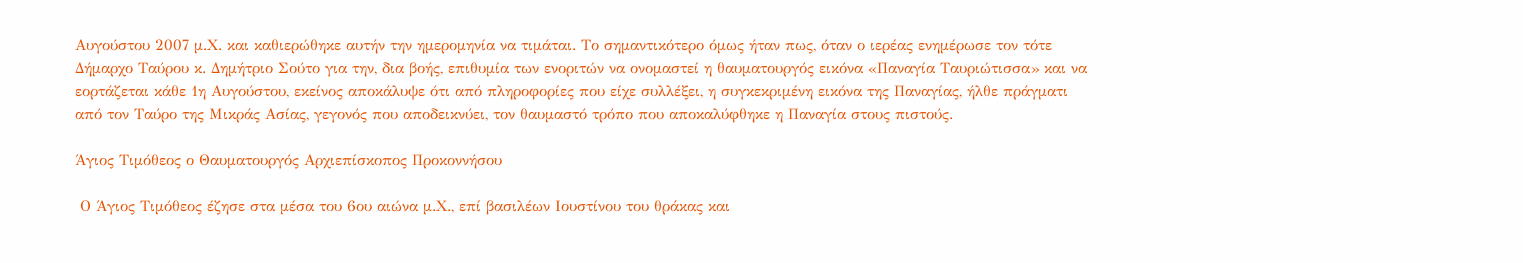Αυγούστου 2007 μ.Χ. και καθιερώθηκε αυτήν την ημερομηνία να τιμάται. Το σημαντικότερο όμως ήταν πως, όταν ο ιερέας ενημέρωσε τον τότε Δήμαρχο Ταύρου κ. Δημήτριο Σούτο για την, δια βοής, επιθυμία των ενοριτών να ονομαστεί η θαυματουργός εικόνα «Παναγία Ταυριώτισσα» και να εορτάζεται κάθε 1η Αυγούστου, εκείνος αποκάλυψε ότι από πληροφορίες που είχε συλλέξει, η συγκεκριμένη εικόνα της Παναγίας, ήλθε πράγματι από τον Ταύρο της Μικράς Ασίας, γεγονός που αποδεικνύει, τον θαυμαστό τρόπο που αποκαλύφθηκε η Παναγία στους πιστούς.

Άγιος Τιμόθεος ο Θαυματουργός Αρχιεπίσκοπος Προκοννήσου

 Ο Άγιος Τιμόθεος έζησε στα μέσα του 6ου αιώνα μ.Χ., επί βασιλέων Ιουστίνου του θράκας και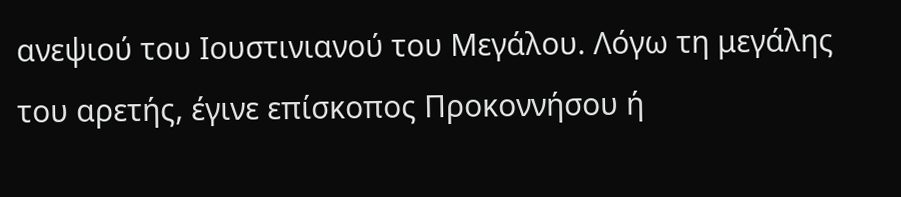ανεψιού του Ιουστινιανού του Μεγάλου. Λόγω τη μεγάλης του αρετής, έγινε επίσκοπος Προκοννήσου ή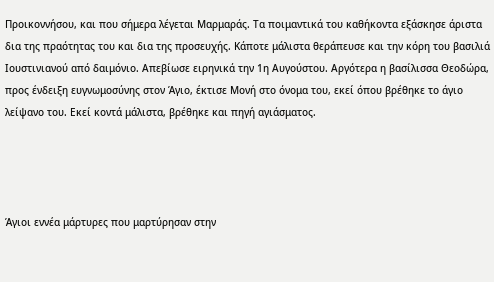Προικοννήσου, και που σήμερα λέγεται Μαρμαράς. Τα ποιμαντικά του καθήκοντα εξάσκησε άριστα δια της πραότητας του και δια της προσευχής. Κάποτε μάλιστα θεράπευσε και την κόρη του βασιλιά Ιουστινιανού από δαιμόνιο. Απεβίωσε ειρηνικά την 1η Αυγούστου. Αργότερα η βασίλισσα Θεοδώρα, προς ένδειξη ευγνωμοσύνης στον Άγιο, έκτισε Μονή στο όνομα του, εκεί όπου βρέθηκε το άγιο λείψανο του. Εκεί κοντά μάλιστα, βρέθηκε και πηγή αγιάσματος.




Άγιοι εννέα μάρτυρες που μαρτύρησαν στην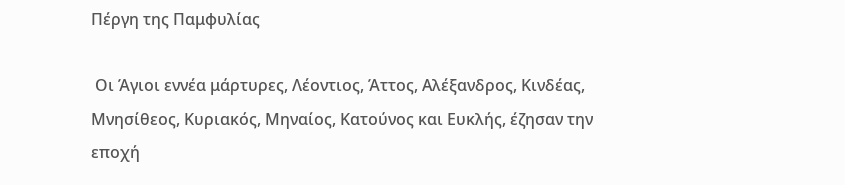Πέργη της Παμφυλίας

 Οι Άγιοι εννέα μάρτυρες, Λέοντιος, Άττος, Αλέξανδρος, Κινδέας, Μνησίθεος, Κυριακός, Μηναίος, Κατούνος και Ευκλής, έζησαν την εποχή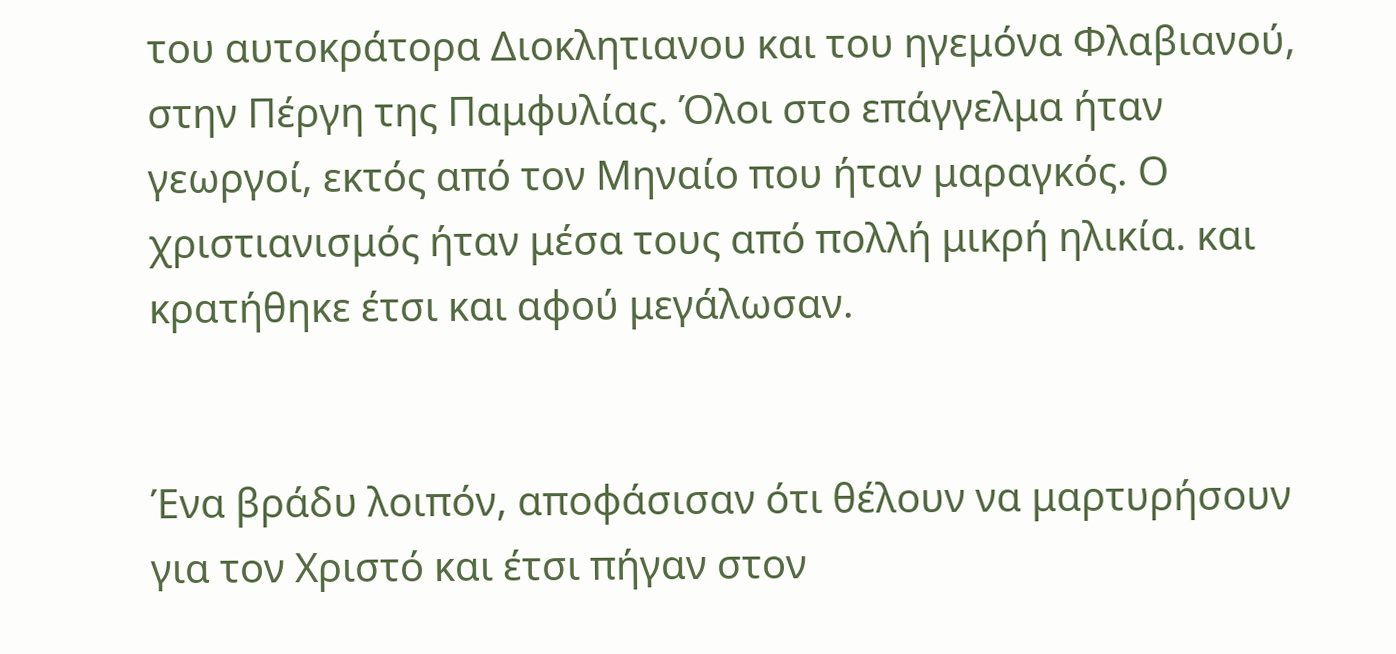του αυτοκράτορα Διοκλητιανου και του ηγεμόνα Φλαβιανού, στην Πέργη της Παμφυλίας. Όλοι στο επάγγελμα ήταν γεωργοί, εκτός από τον Μηναίο που ήταν μαραγκός. Ο χριστιανισμός ήταν μέσα τους από πολλή μικρή ηλικία. και κρατήθηκε έτσι και αφού μεγάλωσαν.


Ένα βράδυ λοιπόν, αποφάσισαν ότι θέλουν να μαρτυρήσουν για τον Χριστό και έτσι πήγαν στον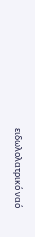ειδωλολατρικό ναό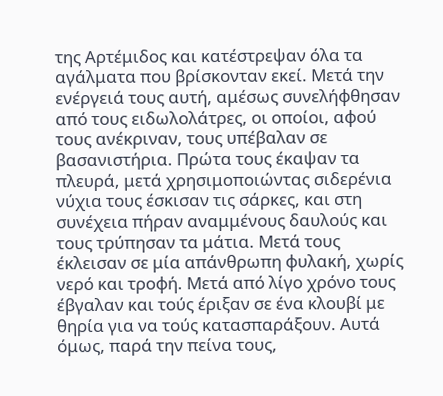της Αρτέμιδος και κατέστρεψαν όλα τα αγάλματα που βρίσκονταν εκεί. Μετά την ενέργειά τους αυτή, αμέσως συνελήφθησαν από τους ειδωλολάτρες, οι οποίοι, αφού τους ανέκριναν, τους υπέβαλαν σε βασανιστήρια. Πρώτα τους έκαψαν τα πλευρά, μετά χρησιμοποιώντας σιδερένια νύχια τους έσκισαν τις σάρκες, και στη συνέχεια πήραν αναμμένους δαυλούς και τους τρύπησαν τα μάτια. Μετά τους έκλεισαν σε μία απάνθρωπη φυλακή, χωρίς νερό και τροφή. Μετά από λίγο χρόνο τους έβγαλαν και τούς έριξαν σε ένα κλουβί με θηρία για να τούς κατασπαράξουν. Αυτά όμως, παρά την πείνα τους,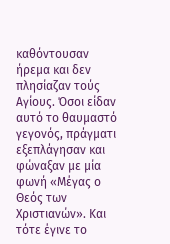καθόντουσαν ήρεμα και δεν πλησίαζαν τούς Αγίους. Όσοι είδαν αυτό το θαυμαστό γεγονός, πράγματι εξεπλάγησαν και φώναξαν με μία φωνή «Μέγας ο Θεός των Χριστιανών». Και τότε έγινε το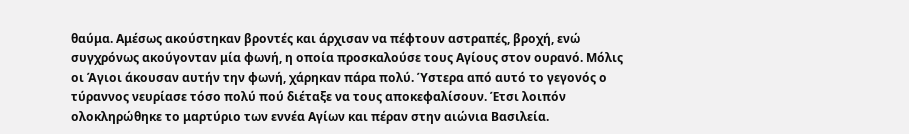θαύμα. Αμέσως ακούστηκαν βροντές και άρχισαν να πέφτουν αστραπές, βροχή, ενώ συγχρόνως ακούγονταν μία φωνή, η οποία προσκαλούσε τους Αγίους στον ουρανό. Μόλις οι Άγιοι άκουσαν αυτήν την φωνή, χάρηκαν πάρα πολύ. Ύστερα από αυτό το γεγονός ο τύραννος νευρίασε τόσο πολύ πού διέταξε να τους αποκεφαλίσουν. Έτσι λοιπόν ολοκληρώθηκε το μαρτύριο των εννέα Αγίων και πέραν στην αιώνια Βασιλεία.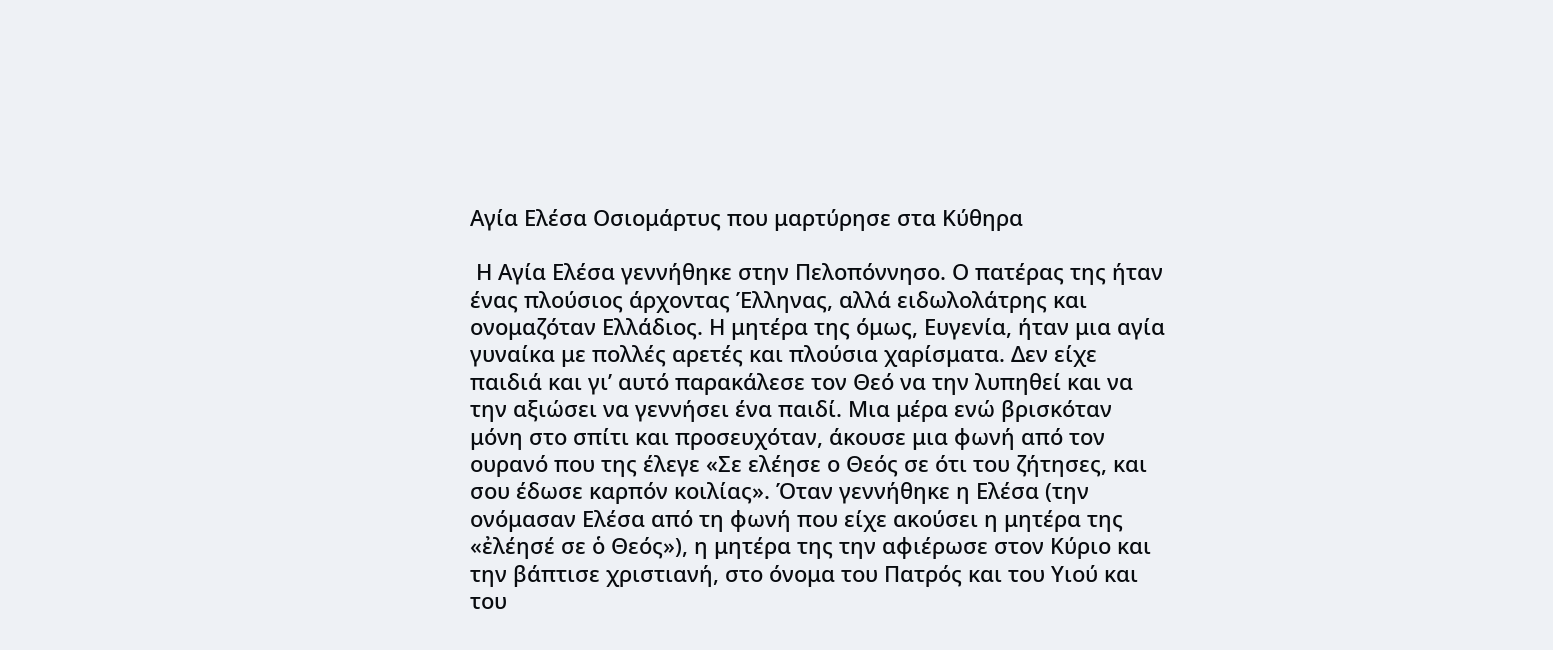Αγία Ελέσα Οσιομάρτυς που μαρτύρησε στα Κύθηρα

 Η Αγία Ελέσα γεννήθηκε στην Πελοπόννησο. Ο πατέρας της ήταν ένας πλούσιος άρχοντας Έλληνας, αλλά ειδωλολάτρης και ονομαζόταν Ελλάδιος. Η μητέρα της όμως, Ευγενία, ήταν μια αγία γυναίκα με πολλές αρετές και πλούσια χαρίσματα. Δεν είχε παιδιά και γι’ αυτό παρακάλεσε τον Θεό να την λυπηθεί και να την αξιώσει να γεννήσει ένα παιδί. Μια μέρα ενώ βρισκόταν μόνη στο σπίτι και προσευχόταν, άκουσε μια φωνή από τον ουρανό που της έλεγε «Σε ελέησε ο Θεός σε ότι του ζήτησες, και σου έδωσε καρπόν κοιλίας». Όταν γεννήθηκε η Ελέσα (την ονόμασαν Ελέσα από τη φωνή που είχε ακούσει η μητέρα της «ἐλέησέ σε ὁ Θεός»), η μητέρα της την αφιέρωσε στον Κύριο και την βάπτισε χριστιανή, στο όνομα του Πατρός και του Υιού και του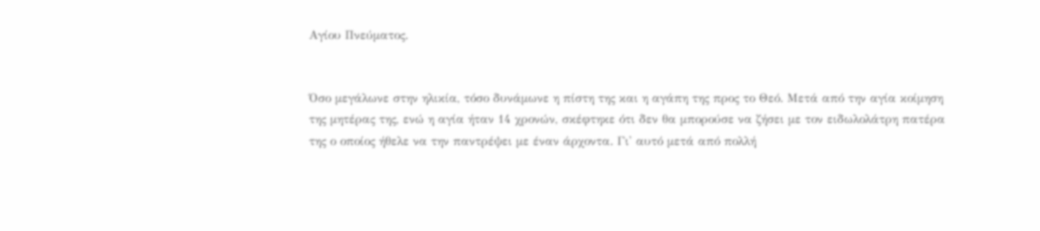Αγίου Πνεύματος.


Όσο μεγάλωνε στην ηλικία, τόσο δυνάμωνε η πίστη της και η αγάπη της προς το Θεό. Μετά από την αγία κοίμηση της μητέρας της, ενώ η αγία ήταν 14 χρονών, σκέφτηκε ότι δεν θα μπορούσε να ζήσει με τον ειδωλολάτρη πατέρα της ο οποίος ήθελε να την παντρέψει με έναν άρχοντα. Γι' αυτό μετά από πολλή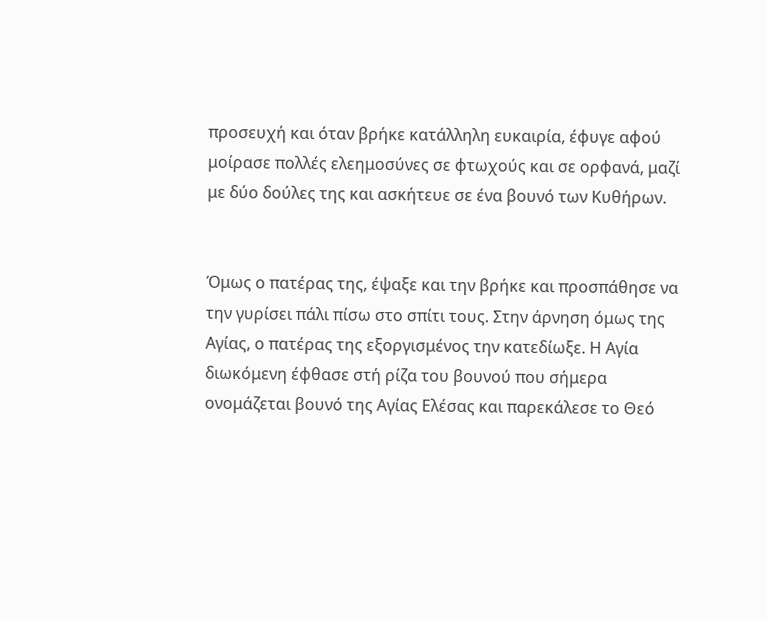προσευχή και όταν βρήκε κατάλληλη ευκαιρία, έφυγε αφού μοίρασε πολλές ελεημοσύνες σε φτωχούς και σε ορφανά, μαζί με δύο δούλες της και ασκήτευε σε ένα βουνό των Κυθήρων.


Όμως ο πατέρας της, έψαξε και την βρήκε και προσπάθησε να την γυρίσει πάλι πίσω στο σπίτι τους. Στην άρνηση όμως της Αγίας, ο πατέρας της εξοργισμένος την κατεδίωξε. Η Αγία διωκόμενη έφθασε στή ρίζα του βουνού που σήμερα ονομάζεται βουνό της Αγίας Ελέσας και παρεκάλεσε το Θεό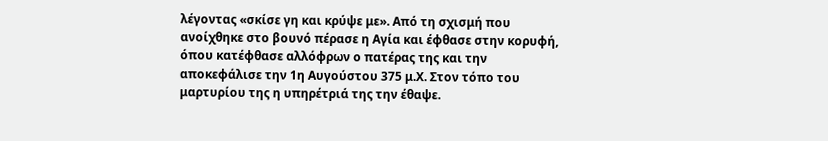λέγοντας «σκίσε γη και κρύψε με». Από τη σχισμή που ανοίχθηκε στο βουνό πέρασε η Αγία και έφθασε στην κορυφή, όπου κατέφθασε αλλόφρων ο πατέρας της και την αποκεφάλισε την 1η Αυγούστου 375 μ.Χ. Στον τόπο του μαρτυρίου της η υπηρέτριά της την έθαψε.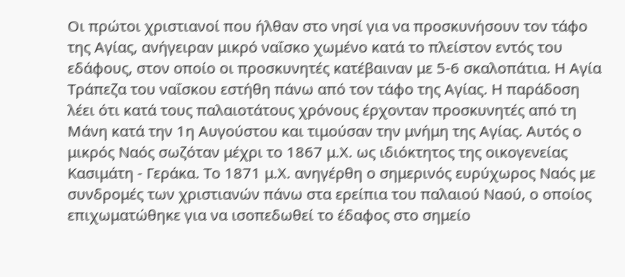Οι πρώτοι χριστιανοί που ήλθαν στο νησί για να προσκυνήσουν τον τάφο της Αγίας, ανήγειραν μικρό ναΐσκο χωμένο κατά το πλείστον εντός του εδάφους, στον οποίο οι προσκυνητές κατέβαιναν με 5-6 σκαλοπάτια. Η Αγία Τράπεζα του ναΐσκου εστήθη πάνω από τον τάφο της Αγίας. Η παράδοση λέει ότι κατά τους παλαιοτάτους χρόνους έρχονταν προσκυνητές από τη Μάνη κατά την 1η Αυγούστου και τιμούσαν την μνήμη της Αγίας. Αυτός ο μικρός Ναός σωζόταν μέχρι το 1867 μ.Χ. ως ιδιόκτητος της οικογενείας Κασιμάτη - Γεράκα. Το 1871 μ.Χ. ανηγέρθη ο σημερινός ευρύχωρος Ναός με συνδρομές των χριστιανών πάνω στα ερείπια του παλαιού Ναού, ο οποίος επιχωματώθηκε για να ισοπεδωθεί το έδαφος στο σημείο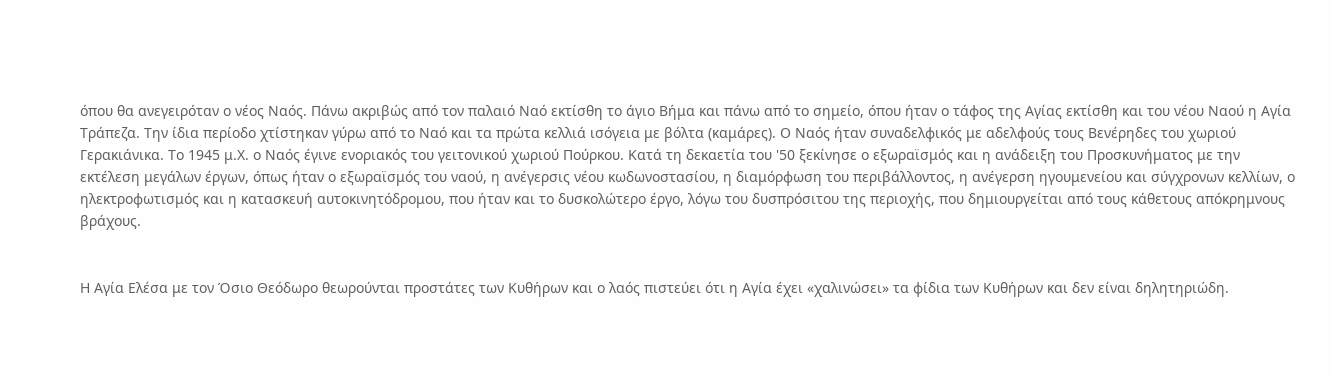όπου θα ανεγειρόταν ο νέος Ναός. Πάνω ακριβώς από τον παλαιό Ναό εκτίσθη το άγιο Βήμα και πάνω από το σημείο, όπου ήταν ο τάφος της Αγίας εκτίσθη και του νέου Ναού η Αγία Τράπεζα. Την ίδια περίοδο χτίστηκαν γύρω από το Ναό και τα πρώτα κελλιά ισόγεια με βόλτα (καμάρες). Ο Ναός ήταν συναδελφικός με αδελφούς τους Βενέρηδες του χωριού Γερακιάνικα. Το 1945 μ.Χ. ο Ναός έγινε ενοριακός του γειτονικού χωριού Πούρκου. Κατά τη δεκαετία του '50 ξεκίνησε ο εξωραϊσμός και η ανάδειξη του Προσκυνήματος με την εκτέλεση μεγάλων έργων, όπως ήταν ο εξωραϊσμός του ναού, η ανέγερσις νέου κωδωνοστασίου, η διαμόρφωση του περιβάλλοντος, η ανέγερση ηγουμενείου και σύγχρονων κελλίων, ο ηλεκτροφωτισμός και η κατασκευή αυτοκινητόδρομου, που ήταν και το δυσκολώτερο έργο, λόγω του δυσπρόσιτου της περιοχής, που δημιουργείται από τους κάθετους απόκρημνους βράχους.


Η Αγία Ελέσα με τον Όσιο Θεόδωρο θεωρούνται προστάτες των Κυθήρων και ο λαός πιστεύει ότι η Αγία έχει «χαλινώσει» τα φίδια των Κυθήρων και δεν είναι δηλητηριώδη.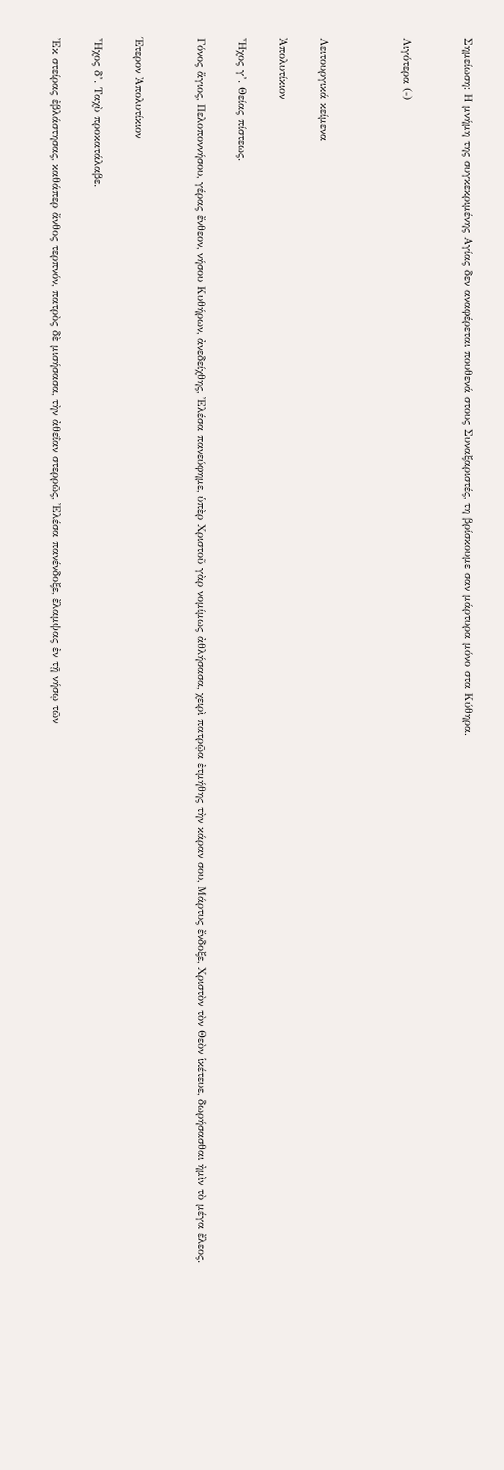Σημείωση: Η μνήμη της συγκεκριμένης Αγίας δεν αναφέρεται πουθενά στους Συναξαριστές, τη βρίσκουμε σαν μάρτυρα μόνο στα Κύθηρα.


Λιγότερα (-)



Λειτουργικά κείμενα

Ἀπολυτίκιον

Ἦχος γ’. Θείας πίστεως.

Γόνος ἅγιος, Πελοποννήσου, γέρας ἔνθεον, νήσου Κυθήρων, ἀνεδείχθης, Ἐλέσα πανεύφημε, ὑπὲρ Χριστοῦ γὰρ νομίμως ἀθλήσασα, χειρὶ πατρῷα ἐτμήθης τὴν κάραν σου, Μάρτυς ἔνδοξε, Χριστὸν τὸν Θεὸν ἱκέτευε, δωρήσασθαι ἠμὶν τὸ μέγα ἔλεος.


Έτερον Ἀπολυτίκιον

Ἦχος δ’. Ταχὺ προκατάλαβε.

Ἐκ στείρας ἐβλάστησας, καθάπερ ἄνθος τερπνόν, πατρὸς δὲ μισήσασα, τὴν ἀθεΐαν στερρῶς, Ἐλέσα πανένδοξε, ἔλαμψας ἐν τῇ νήσῳ τῶν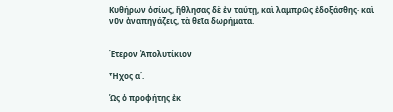Κυθήρων ὁσίως, ἤθλησας δὲ ἐν ταύτῃ, καὶ λαμπρῶς ἐδοξάσθης· καὶ νῦν ἀναπηγάζεις, τὰ θεῖα δωρήματα.


Έτερον Ἀπολυτίκιον

Ἦχος α΄.

Ὡς ὁ προφήτης ἐκ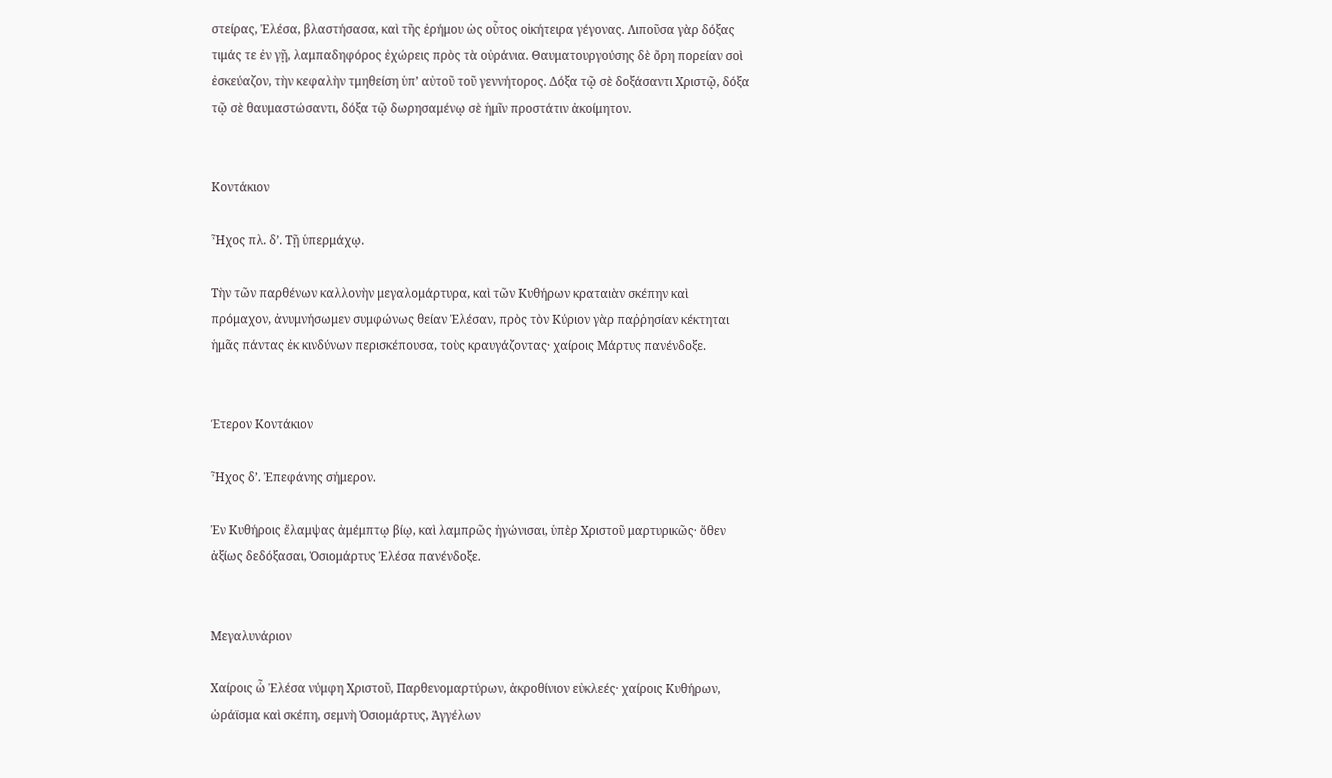στείρας, Ἐλέσα, βλαστήσασα, καὶ τῆς ἐρήμου ὡς οὗτος οἰκήτειρα γέγονας. Λιποῦσα γὰρ δόξας τιμάς τε ἐν γῇ, λαμπαδηφόρος ἐχώρεις πρὸς τὰ οὐράνια. Θαυματουργούσης δὲ ὄρη πορείαν σοὶ ἐσκεύαζον, τὴν κεφαλὴν τμηθείση ὑπ’ αὐτοῦ τοῦ γεννήτορος. Δόξα τῷ σὲ δοξάσαντι Χριστῷ, δόξα τῷ σὲ θαυμαστώσαντι, δόξα τῷ δωρησαμένῳ σὲ ἡμῖν προστάτιν ἀκοίμητον.


Κοντάκιον

Ἦχος πλ. δ’. Τῇ ὑπερμάχῳ.

Τὴν τῶν παρθένων καλλονὴν μεγαλομάρτυρα, καὶ τῶν Κυθήρων κραταιὰν σκέπην καὶ πρόμαχον, ἀνυμνήσωμεν συμφώνως θείαν Ἐλέσαν, πρὸς τὸν Κύριον γὰρ παῤῥησίαν κέκτηται ἡμᾶς πάντας ἐκ κινδύνων περισκέπουσα, τοὺς κραυγάζοντας· χαίροις Μάρτυς πανένδοξε.


Έτερον Κοντάκιον

Ἦχος δ’. Ἐπεφάνης σήμερον.

Ἐν Κυθήροις ἔλαμψας ἀμέμπτῳ βίῳ, καὶ λαμπρῶς ἠγώνισαι, ὑπὲρ Χριστοῦ μαρτυρικῶς· ὅθεν ἀξίως δεδόξασαι, Ὁσιομάρτυς Ἐλέσα πανένδοξε.


Μεγαλυνάριον

Χαίροις ὦ Ἐλέσα νύμφη Χριστοῦ, Παρθενομαρτύρων, ἀκροθίνιον εὐκλεές· χαίροις Κυθήρων, ὡράϊσμα καὶ σκέπη, σεμνὴ Ὁσιομάρτυς, Ἀγγέλων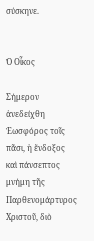σύσκηνε.


Ὁ Οἶκος

Σήμερον ἀνεδείχθη Ἑωσφόρος τοῖς πᾶσι, ἡ ἔνδοξος καὶ πάνσεπτος μνήμη τῆς Παρθενομάρτυρος Χριστοῦ, διὸ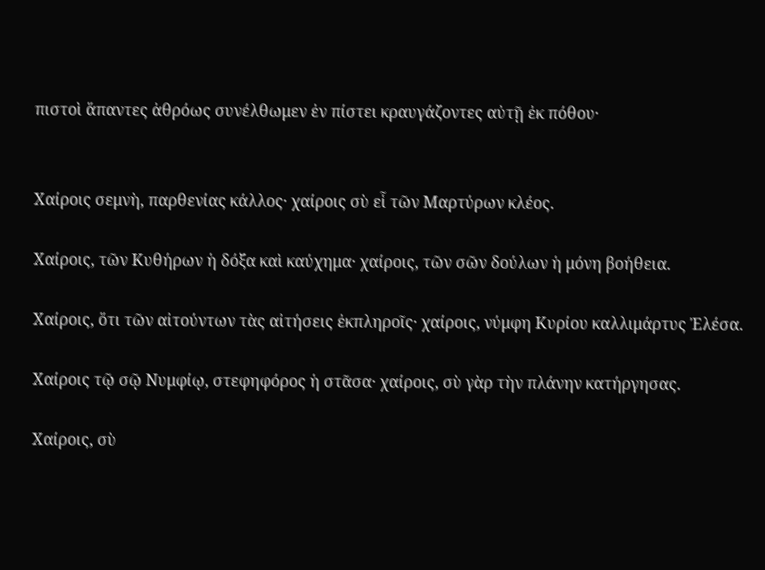πιστοὶ ἅπαντες ἀθρόως συνέλθωμεν ἐν πίστει κραυγάζοντες αὐτῇ ἐκ πόθου·


Χαίροις σεμνὴ, παρθενίας κάλλος· χαίροις σὺ εἷ τῶν Μαρτύρων κλέος.

Χαίροις, τῶν Κυθήρων ἡ δόξα καὶ καύχημα· χαίροις, τῶν σῶν δούλων ἡ μόνη βοήθεια.

Χαίροις, ὅτι τῶν αἰτούντων τὰς αἰτήσεις ἐκπληροῖς· χαίροις, νύμφη Κυρίου καλλιμάρτυς Ἐλέσα.

Χαίροις τῷ σῷ Νυμφίῳ, στεφηφόρος ἡ στᾶσα· χαίροις, σὺ γὰρ τὴν πλάνην κατήργησας.

Χαίροις, σὺ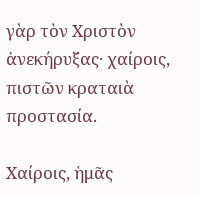γὰρ τὸν Χριστὸν ἀνεκήρυξας· χαίροις, πιστῶν κραταιὰ προστασία.

Χαίροις, ἡμᾶς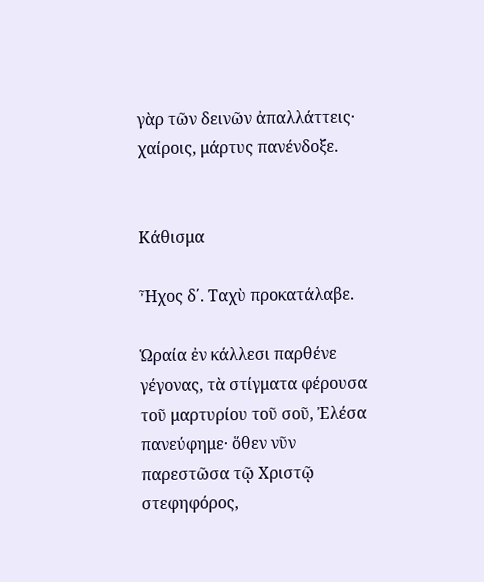γὰρ τῶν δεινῶν ἀπαλλάττεις· χαίροις, μάρτυς πανένδοξε.


Κάθισμα

Ἦχος δ΄. Ταχὺ προκατάλαβε.

Ὡραία ἐν κάλλεσι παρθένε γέγονας, τὰ στίγματα φέρουσα τοῦ μαρτυρίου τοῦ σοῦ, Ἐλέσα πανεύφημε· ὅθεν νῦν παρεστῶσα τῷ Χριστῷ στεφηφόρος,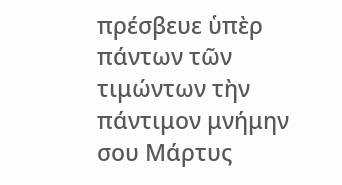πρέσβευε ὑπὲρ πάντων τῶν τιμώντων τὴν πάντιμον μνήμην σου Μάρτυς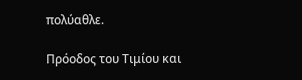πολύαθλε.

Πρόοδος του Τιμίου και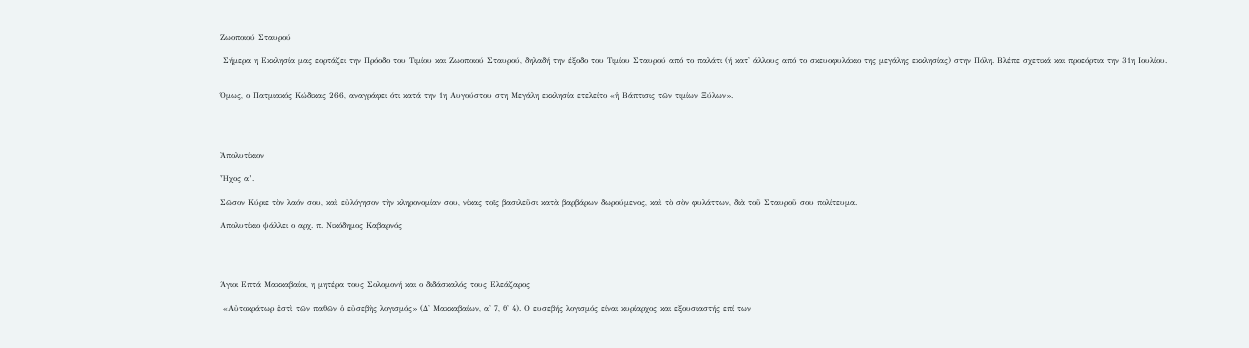Ζωοποιού Σταυρού

 Σήμερα η Εκκλησία μας εορτάζει την Πρόοδο του Τιμίου και Ζωοποιού Σταυρού, δηλαδή την έξοδο του Τιμίου Σταυρού από το παλάτι (ή κατ' άλλους από το σκευοφυλάκιο της μεγάλης εκκλησίας) στην Πόλη. Βλέπε σχετικά και προεόρτια την 31η Ιουλίου.


Όμως, ο Πατμιακός Κώδικας 266, αναγράφει ότι κατά την 1η Αυγούστου στη Μεγάλη εκκλησία ετελείτο «ἡ Βάπτισις τῶν τιμίων Ξύλων».




Ἀπολυτίκιον

Ἦχος α’.

Σῶσον Κύριε τὸν λαόν σου, καὶ εὐλόγησον τὴν κληρονομίαν σου, νίκας τοῖς βασιλεῦσι κατὰ βαρβάρων δωρούμενος, καὶ τὸ σὸν φυλάττων, διὰ τοῦ Σταυροῦ σου πολίτευμα.

Απολυτίκιο ψάλλει ο αρχ. π. Νικόδημος Καβαρνός




Άγιοι Επτά Μακκαβαίοι, η μητέρα τους Σολομονή και ο διδάσκαλός τους Ελεάζαρος

 «Αὐτοκράτωρ ἐστὶ τῶν παθῶν ὁ εὐσεβὴς λογισμός» (Δ' Μακκαβαίων, α' 7, θ' 4). Ο ευσεβής λογισμός είναι κυρίαρχος και εξουσιαστής επί των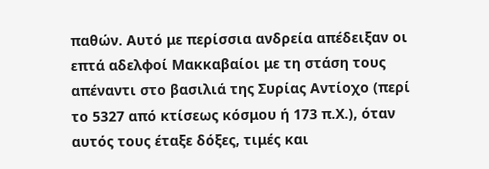παθών. Αυτό με περίσσια ανδρεία απέδειξαν οι επτά αδελφοί Μακκαβαίοι με τη στάση τους απέναντι στο βασιλιά της Συρίας Αντίοχο (περί το 5327 από κτίσεως κόσμου ή 173 π.Χ.), όταν αυτός τους έταξε δόξες, τιμές και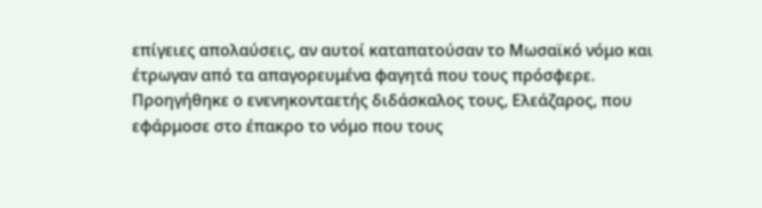επίγειες απολαύσεις, αν αυτοί καταπατούσαν το Μωσαϊκό νόμο και έτρωγαν από τα απαγορευμένα φαγητά που τους πρόσφερε. Προηγήθηκε ο ενενηκονταετής διδάσκαλος τους, Ελεάζαρος, που εφάρμοσε στο έπακρο το νόμο που τους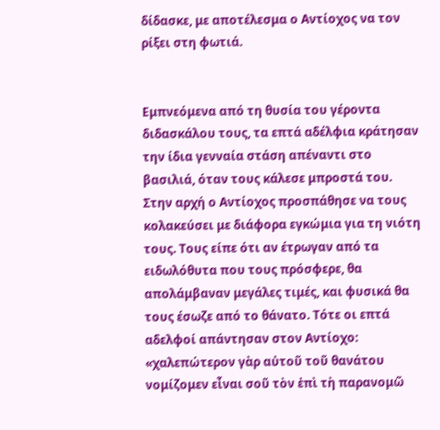δίδασκε, με αποτέλεσμα ο Αντίοχος να τον ρίξει στη φωτιά.


Εμπνεόμενα από τη θυσία του γέροντα διδασκάλου τους, τα επτά αδέλφια κράτησαν την ίδια γενναία στάση απέναντι στο βασιλιά, όταν τους κάλεσε μπροστά του. Στην αρχή ο Αντίοχος προσπάθησε να τους κολακεύσει με διάφορα εγκώμια για τη νιότη τους. Τους είπε ότι αν έτρωγαν από τα ειδωλόθυτα που τους πρόσφερε, θα απολάμβαναν μεγάλες τιμές, και φυσικά θα τους έσωζε από το θάνατο. Τότε οι επτά αδελφοί απάντησαν στον Αντίοχο: «χαλεπώτερον γὰρ αὐτοῦ τοῦ θανάτου νομίζομεν εἶναι σοῦ τὸν ἐπὶ τὴ παρανομῶ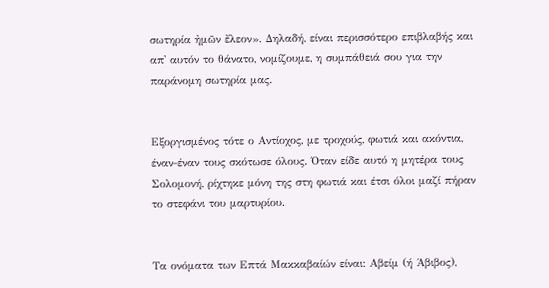σωτηρία ἠμῶν ἔλεον». Δηλαδή, είναι περισσότερο επιβλαβής και απ' αυτόν το θάνατο, νομίζουμε, η συμπάθειά σου για την παράνομη σωτηρία μας.


Εξοργισμένος τότε ο Αντίοχος, με τροχούς, φωτιά και ακόντια, έναν-έναν τους σκότωσε όλους. Όταν είδε αυτό η μητέρα τους Σολομονή, ρίχτηκε μόνη της στη φωτιά και έτσι όλοι μαζί πήραν το στεφάνι του μαρτυρίου.


Τα ονόματα των Επτά Μακκαβαίών είναι: Αβείμ (ή Άβιβος),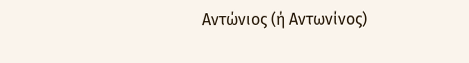Αντώνιος (ή Αντωνίνος)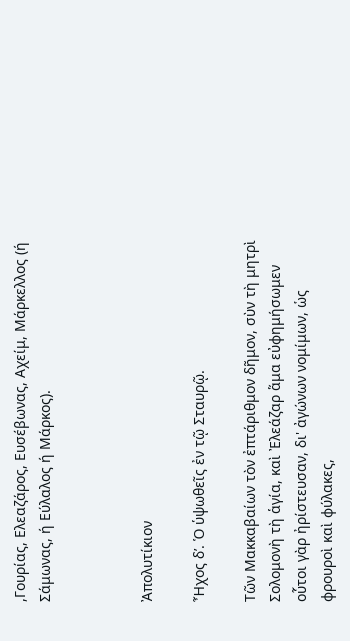,Γουρίας, Ελεαζάρος, Ευσέβωνας, Αχείμ, Μάρκελλος (ή Σάμωνας, ή Εύλαλος ή Μάρκος).



Ἀπολυτίκιον

Ἦχος δ’. Ὁ ὑψωθεῖς ἐν τῷ Σταυρῷ.

Τῶν Μακκαβαίων τὸν ἐπτάριθμον δῆμον, σὺν τὴ μητρὶ Σολομονὴ τὴ ἁγία, καὶ Ἐλεάζαρ ἅμα εὐφημήσωμεν οὗτοι γὰρ ἠρίστευσαν, δι' ἀγώνων νομίμων, ὡς φρουροὶ καὶ φύλακες,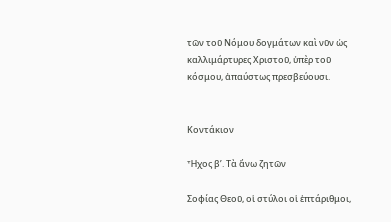τῶν τοῦ Νόμου δογμάτων καὶ νῦν ὡς καλλιμάρτυρες Χριστοῦ, ὑπὲρ τοῦ κόσμου, ἀπαύστως πρεσβεύουσι.


Κοντάκιον

Ἦχος β’. Τὰ ἄνω ζητῶν

Σοφίας Θεοῦ, οἱ στύλοι οἱ ἑπτάριθμοι,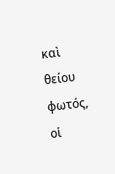καὶ θείου φωτός, οἱ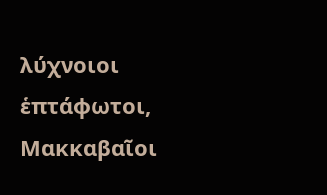λύχνοιοι ἑπτάφωτοι, Μακκαβαῖοι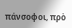πάνσοφοι, πρὸ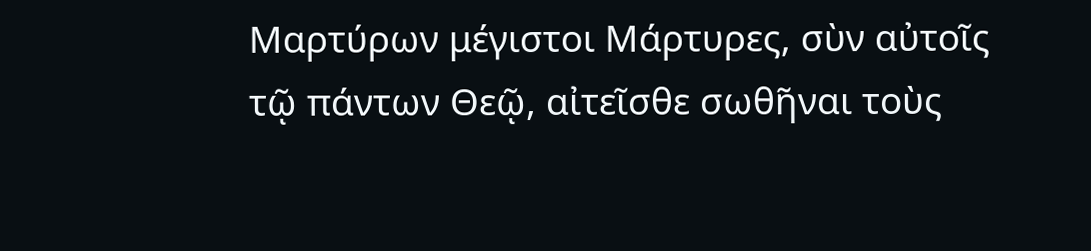Μαρτύρων μέγιστοι Μάρτυρες, σὺν αὐτοῖς τῷ πάντων Θεῷ, αἰτεῖσθε σωθῆναι τοὺς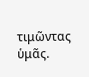τιμῶντας ὑμᾶς.